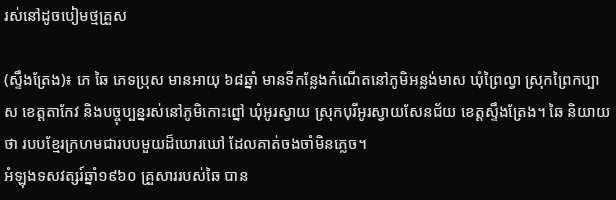រស់នៅដូចបៀមថ្មគ្រួស

(ស្ទឹងត្រែង)៖ ភេ ឆៃ ភេទប្រុស មានអាយុ ៦៨ឆ្នាំ មានទីកន្លែងកំណើតនៅភូមិអន្លង់មាស ឃុំព្រៃល្វា ស្រុកព្រៃកប្បាស ខេត្តតាកែវ និងបច្ចុប្បន្នរស់នៅភូមិកោះព្នៅ ឃុំអូរស្វាយ ស្រុកបុរីអូរស្វាយសែនជ័យ ខេត្តស្ទឹងត្រែង។ ឆៃ និយាយថា របបខ្មែរក្រហមជារបបមួយដ៏ឃោរឃៅ ដែលគាត់ចងចាំមិនភ្លេច។
អំឡុងទសវត្សរ៍ឆ្នាំ១៩៦០ គ្រួសាររបស់ឆៃ បាន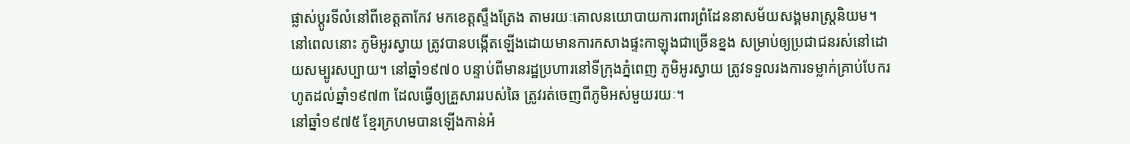ផ្លាស់ប្តូរទីលំនៅពីខេត្តតាកែវ មកខេត្តស្ទឹងត្រែង តាមរយៈគោលនយោបាយការពារព្រំដែននាសម័យសង្គមរាស្ត្រនិយម។ នៅពេលនោះ ភូមិអូរស្វាយ ត្រូវបានបង្កើតឡើងដោយមានការកសាងផ្ទះកាឡុងជាច្រើនខ្នង សម្រាប់ឲ្យប្រជាជនរស់នៅដោយសម្បូរសប្បាយ។ នៅឆ្នាំ១៩៧០ បន្ទាប់ពីមានរដ្ឋប្រហារនៅទីក្រុងភ្នំពេញ ភូមិអូរស្វាយ ត្រូវទទួលរងការទម្លាក់គ្រាប់បែករហូតដល់ឆ្នាំ១៩៧៣ ដែលធ្វើឲ្យគ្រួសាររបស់ឆៃ ត្រូវរត់ចេញពីភូមិអស់មួយរយៈ។
នៅឆ្នាំ១៩៧៥ ខ្មែរក្រហមបានឡើងកាន់អំ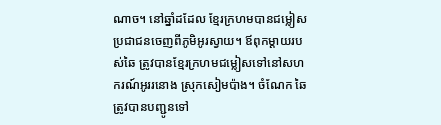ណាច។ នៅឆ្នាំដដែល ខ្មែរក្រហមបានជម្លៀសប្រជាជនចេញពីភូមិអូរស្វាយ។ ឪពុកម្ដាយរបស់ឆៃ ត្រូវបានខ្មែរក្រហមជម្លៀសទៅនៅសហករណ៍អូររនោង ស្រុកសៀមប៉ាង។ ចំណែក ឆៃ ត្រូវបានបញ្ជូនទៅ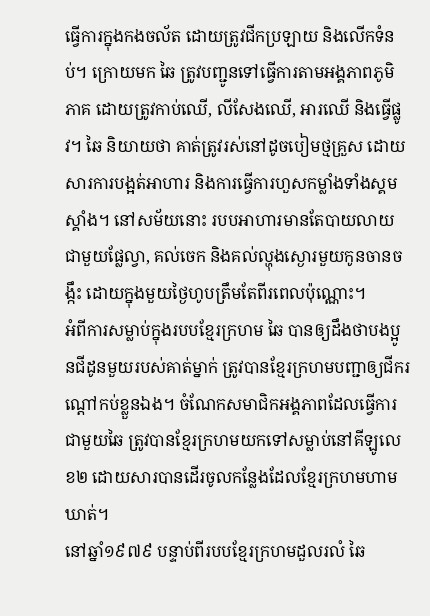ធ្វើការក្នុងកងចល័ត ដោយត្រូវជីកប្រឡាយ និងលើកទំនប់។ ក្រោយមក ឆៃ ត្រូវបញ្ជូនទៅធ្វើការតាមអង្គភាពភូមិភាគ ដោយត្រូវកាប់ឈើ, លីសែងឈើ, អារឈើ និងធ្វើផ្លូវ។ ឆៃ និយាយថា គាត់ត្រូវរស់នៅដូចបៀមថ្មគ្រួស ដោយសារការបង្អត់អាហារ និងការធ្វើការហួសកម្លាំងទាំងស្គមស្គាំង។ នៅសម័យនោះ របបអាហារមានតែបាយលាយជាមួយផ្លែល្វា, គល់ចេក និងគល់ល្ហុងស្ងោរមួយកូនចានចង្កឹះ ដោយក្នុងមួយថ្ងៃហូបត្រឹមតែពីរពេលប៉ុណ្ណោះ។
អំពីការសម្លាប់ក្នុងរបបខ្មែរក្រហម ឆៃ បានឲ្យដឹងថាបងប្អូនជីដូនមួយរបស់គាត់ម្នាក់ ត្រូវបានខ្មែរក្រហមបញ្ជាឲ្យជីករណ្ដៅកប់ខ្លួនឯង។ ចំណែកសមាជិកអង្គភាពដែលធ្វើការជាមួយឆៃ ត្រូវបានខ្មែរក្រហមយកទៅសម្លាប់នៅគីឡូលេខ២ ដោយសារបានដើរចូលកន្លែងដែលខ្មែរក្រហមហាមឃាត់។
នៅឆ្នាំ១៩៧៩ បន្ទាប់ពីរបបខ្មែរក្រហមដួលរលំ ឆៃ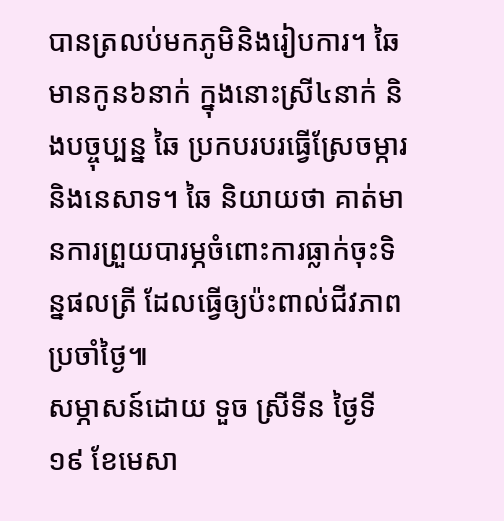បានត្រលប់មកភូមិនិងរៀបការ។ ឆៃ មានកូន៦នាក់ ក្នុងនោះស្រី៤នាក់ និងបច្ចុប្បន្ន ឆៃ ប្រកបរបរធ្វើស្រែចម្ការ និងនេសាទ។ ឆៃ និយាយថា គាត់មានការព្រួយបារម្ភចំពោះការធ្លាក់ចុះទិន្នផលត្រី ដែលធ្វើឲ្យប៉ះពាល់ជីវភាពប្រចាំថ្ងៃ៕
សម្ភាសន៍ដោយ ទួច ស្រីទីន ថ្ងៃទី១៩ ខែមេសា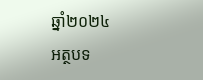ឆ្នាំ២០២៤
អត្ថបទ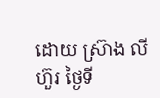ដោយ ស្រ៊ាង លីហ៊ួរ ថ្ងៃទី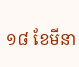១៨ ខែមីនា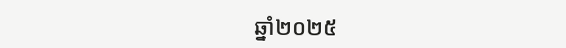ឆ្នាំ២០២៥